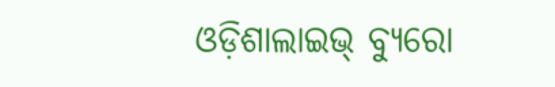ଓଡ଼ିଶାଲାଇଭ୍ ବ୍ୟୁରୋ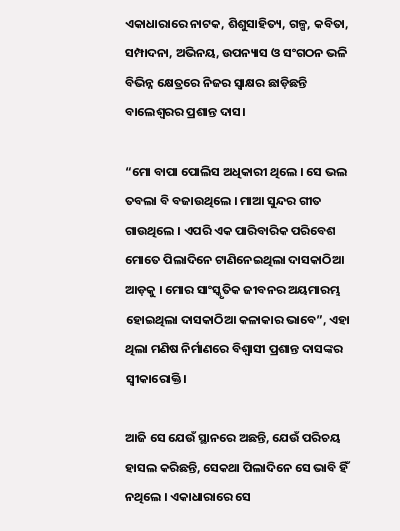ଏକାଧାରାରେ ନାଟକ, ଶିଶୁସାହିତ୍ୟ, ଗଳ୍ପ, କବିତା, ସମ୍ପାଦନା, ଅଭିନୟ, ଉପନ୍ୟାସ ଓ ସଂଗଠନ ଭଳି ବିଭିନ୍ନ କ୍ଷେତ୍ରରେ ନିଜର ସ୍ୱାକ୍ଷର ଛାଡ଼ିଛନ୍ତି ବାଲେଶ୍ୱରର ପ୍ରଶାନ୍ତ ଦାସ।

“ମୋ ବାପା ପୋଲିସ ଅଧିକାରୀ ଥିଲେ । ସେ ଭଲ ତବଲା ବି ବଜାଉଥିଲେ । ମାଆ ସୁନ୍ଦର ଗୀତ ଗାଉଥିଲେ । ଏପରି ଏକ ପାରିବାରିକ ପରିବେଶ ମୋତେ ପିଲାଦିନେ ଟାଣିନେଇଥିଲା ଦାସକାଠିଆ ଆଡ଼କୁ । ମୋର ସାଂସ୍କୃତିକ ଜୀବନର ଅୟମାରମ୍ଭ ହୋଇଥିଲା ଦାସକାଠିଆ କଳାକାର ଭାବେ”, ଏହା ଥିଲା ମଣିଷ ନିର୍ମାଣରେ ବିଶ୍ୱାସୀ ପ୍ରଶାନ୍ତ ଦାସଙ୍କର ସ୍ୱୀକାରୋକ୍ତି।

ଆଜି ସେ ଯେଉଁ ସ୍ଥାନରେ ଅଛନ୍ତି, ଯେଉଁ ପରିଚୟ ହାସଲ କରିଛନ୍ତି, ସେକଥା ପିଲାଦିନେ ସେ ଭାବି ହିଁ ନଥିଲେ । ଏକାଧାରାରେ ସେ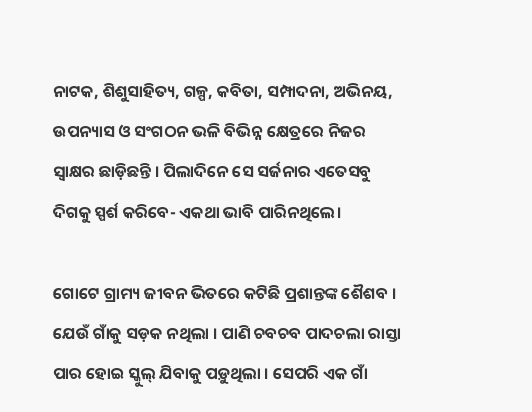ନାଟକ, ଶିଶୁସାହିତ୍ୟ, ଗଳ୍ପ, କବିତା, ସମ୍ପାଦନା, ଅଭିନୟ, ଉପନ୍ୟାସ ଓ ସଂଗଠନ ଭଳି ବିଭିନ୍ନ କ୍ଷେତ୍ରରେ ନିଜର ସ୍ୱାକ୍ଷର ଛାଡ଼ିଛନ୍ତି । ପିଲାଦିନେ ସେ ସର୍ଜନାର ଏତେସବୁ ଦିଗକୁ ସ୍ପର୍ଶ କରିବେ- ଏକଥା ଭାବି ପାରିନଥିଲେ।

ଗୋଟେ ଗ୍ରାମ୍ୟ ଜୀବନ ଭିତରେ କଟିଛି ପ୍ରଶାନ୍ତଙ୍କ ଶୈଶବ । ଯେଉଁ ଗାଁକୁ ସଡ଼କ ନଥିଲା । ପାଣି ଚବଚବ ପାଦଚଲା ରାସ୍ତା ପାର ହୋଇ ସ୍କୁଲ୍ ଯିବାକୁ ପଡ଼ୁଥିଲା । ସେପରି ଏକ ଗାଁ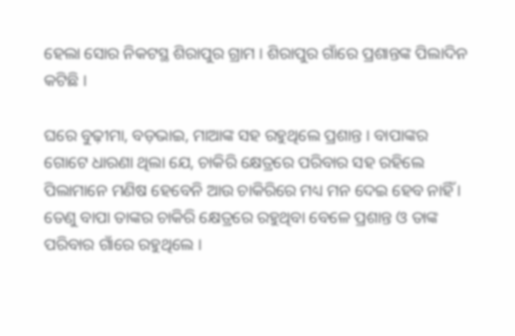ହେଲା ସୋର ନିକଟସ୍ଥ ଶିରାପୁର ଗ୍ରାମ । ଶିରାପୁର ଗାଁରେ ପ୍ରଶାନ୍ତଙ୍କ ପିଲାଦିନ କଟିଛି ।

ଘରେ ବୁଢ଼ୀମା, ବଡ଼ଭାଇ, ମାଆଙ୍କ ସହ ରହୁଥିଲେ ପ୍ରଶାନ୍ତ । ବାପାଙ୍କର ଗୋଟେ ଧାରଣା ଥିଲା ଯେ, ଚାକିରି କ୍ଷେତ୍ରରେ ପରିବାର ସହ ରହିଲେ ପିଲାମାନେ ମଣିଷ ହେବେନି ଆଉ ଚାକିରିରେ ମଧ୍ୟ ମନ ଦେଇ ହେବ ନାହିଁ । ତେଣୁ ବାପା ତାଙ୍କର ଚାକିରି କ୍ଷେତ୍ରରେ ରହୁଥିବା ବେଳେ ପ୍ରଶାନ୍ତ ଓ ତାଙ୍କ ପରିବାର ଗାଁରେ ରହୁଥିଲେ ।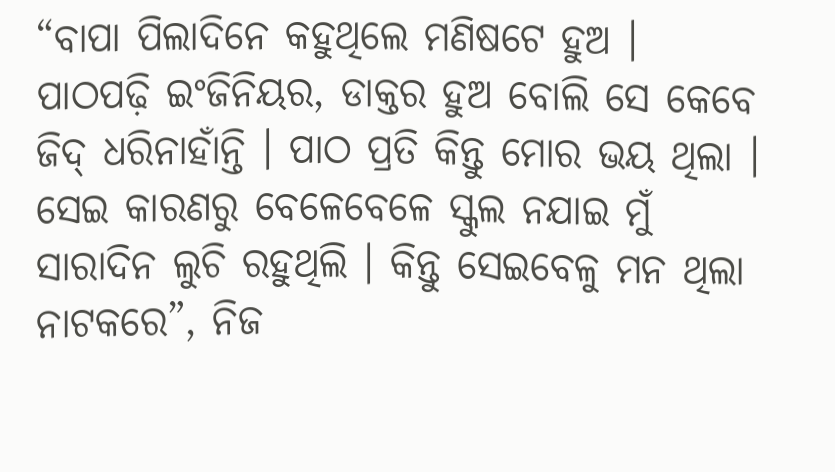“ବାପା ପିଲାଦିନେ କହୁଥିଲେ ମଣିଷଟେ ହୁଅ । ପାଠପଢ଼ି ଇଂଜିନିୟର, ଡାକ୍ତର ହୁଅ ବୋଲି ସେ କେବେ ଜିଦ୍ ଧରିନାହାଁନ୍ତି । ପାଠ ପ୍ରତି କିନ୍ତୁ ମୋର ଭୟ ଥିଲା । ସେଇ କାରଣରୁ ବେଳେବେଳେ ସ୍କୁଲ ନଯାଇ ମୁଁ ସାରାଦିନ ଲୁଚି ରହୁଥିଲି । କିନ୍ତୁ ସେଇବେଳୁ ମନ ଥିଲା ନାଟକରେ”, ନିଜ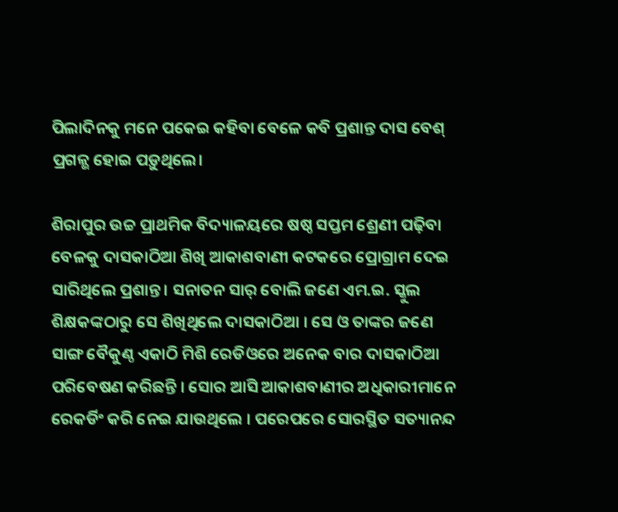ପିଲାଦିନକୁ ମନେ ପକେଇ କହିବା ବେଳେ କବି ପ୍ରଶାନ୍ତ ଦାସ ବେଶ୍ ପ୍ରଗଳ୍ଭ ହୋଇ ପଡ଼ୁଥିଲେ।

ଶିରାପୁର ଉଚ୍ଚ ପ୍ରାଥମିକ ବିଦ୍ୟାଳୟରେ ଷଷ୍ଠ ସପ୍ତମ ଶ୍ରେଣୀ ପଢ଼ିବା ବେଳକୁ ଦାସକାଠିଆ ଶିଖି ଆକାଶବାଣୀ କଟକରେ ପ୍ରୋଗ୍ରାମ ଦେଇ ସାରିଥିଲେ ପ୍ରଶାନ୍ତ । ସନାତନ ସାର୍ ବୋଲି ଜଣେ ଏମ.ଇ. ସ୍କୁଲ ଶିକ୍ଷକଙ୍କଠାରୁ ସେ ଶିଖିଥିଲେ ଦାସକାଠିଆ । ସେ ଓ ତାଙ୍କର ଜଣେ ସାଙ୍ଗ ବୈକୁଣ୍ଠ ଏକାଠି ମିଶି ରେଡିଓରେ ଅନେକ ବାର ଦାସକାଠିଆ ପରିବେଷଣ କରିଛନ୍ତି । ସୋର ଆସି ଆକାଶବାଣୀର ଅଧିକାରୀମାନେ ରେକର୍ଡିଂ କରି ନେଇ ଯାଉଥିଲେ । ପରେପରେ ସୋରସ୍ଥିତ ସତ୍ୟାନନ୍ଦ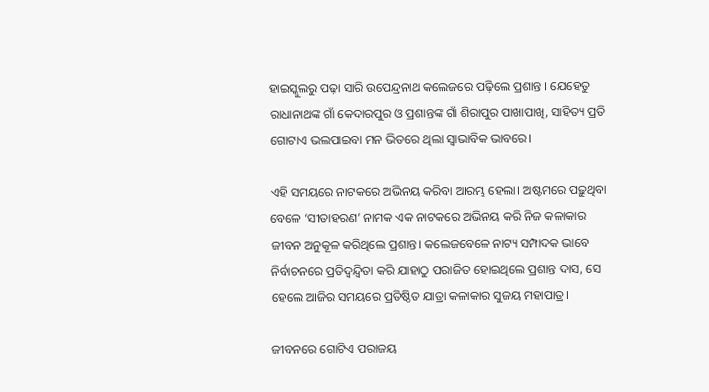ହାଇସ୍କୁଲରୁ ପଢ଼ା ସାରି ଉପେନ୍ଦ୍ରନାଥ କଲେଜରେ ପଢ଼ିଲେ ପ୍ରଶାନ୍ତ । ଯେହେତୁ ରାଧାନାଥଙ୍କ ଗାଁ କେଦାରପୁର ଓ ପ୍ରଶାନ୍ତଙ୍କ ଗାଁ ଶିରାପୁର ପାଖାପାଖି, ସାହିତ୍ୟ ପ୍ରତି ଗୋଟାଏ ଭଲପାଇବା ମନ ଭିତରେ ଥିଲା ସ୍ୱାଭାବିକ ଭାବରେ।

ଏହି ସମୟରେ ନାଟକରେ ଅଭିନୟ କରିବା ଆରମ୍ଭ ହେଲା। ଅଷ୍ଟମରେ ପଢ଼ୁଥିବା ବେଳେ ‘ସୀତାହରଣ’ ନାମକ ଏକ ନାଟକରେ ଅଭିନୟ କରି ନିଜ କଳାକାର ଜୀବନ ଅନୁକୂଳ କରିଥିଲେ ପ୍ରଶାନ୍ତ। କଲେଜବେଳେ ନାଟ୍ୟ ସମ୍ପାଦକ ଭାବେ ନିର୍ବାଚନରେ ପ୍ରତିଦ୍ୱନ୍ଦ୍ୱିତା କରି ଯାହାଠୁ ପରାଜିତ ହୋଇଥିଲେ ପ୍ରଶାନ୍ତ ଦାସ, ସେ ହେଲେ ଆଜିର ସମୟରେ ପ୍ରତିଷ୍ଠିତ ଯାତ୍ରା କଳାକାର ସୁଜୟ ମହାପାତ୍ର।

ଜୀବନରେ ଗୋଟିଏ ପରାଜୟ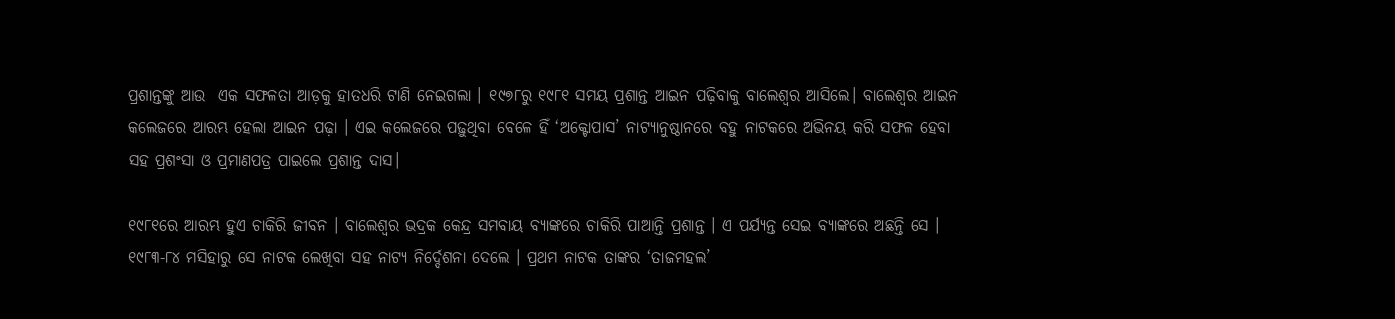ପ୍ରଶାନ୍ତଙ୍କୁ ଆଉ  ଏକ ସଫଳତା ଆଡ଼କୁ ହାତଧରି ଟାଣି ନେଇଗଲା । ୧୯୭୮ରୁ ୧୯୮୧ ସମୟ ପ୍ରଶାନ୍ତ ଆଇନ ପଢ଼ିବାକୁ ବାଲେଶ୍ୱର ଆସିଲେ। ବାଲେଶ୍ୱର ଆଇନ କଲେଜରେ ଆରମ୍ଭ ହେଲା ଆଇନ ପଢ଼ା । ଏଇ କଲେଜରେ ପଢ଼ୁଥିବା ବେଳେ ହିଁ ‘ଅକ୍ଟୋପାସ’ ନାଟ୍ୟାନୁଷ୍ଠାନରେ ବହୁ ନାଟକରେ ଅଭିନୟ କରି ସଫଳ ହେବା ସହ ପ୍ରଶଂସା ଓ ପ୍ରମାଣପତ୍ର ପାଇଲେ ପ୍ରଶାନ୍ତ ଦାସ।

୧୯୮୧ରେ ଆରମ୍ଭ ହୁଏ ଚାକିରି ଜୀବନ । ବାଲେଶ୍ୱର ଭଦ୍ରକ କେନ୍ଦ୍ର ସମବାୟ ବ୍ୟାଙ୍କରେ ଚାକିରି ପାଆନ୍ତି ପ୍ରଶାନ୍ତ । ଏ ପର୍ଯ୍ୟନ୍ତ ସେଇ ବ୍ୟାଙ୍କରେ ଅଛନ୍ତି ସେ । ୧୯୮୩-୮୪ ମସିହାରୁ ସେ ନାଟକ ଲେଖିବା ସହ ନାଟ୍ୟ ନିର୍ଦ୍ଦେଶନା ଦେଲେ । ପ୍ରଥମ ନାଟକ ତାଙ୍କର ‘ତାଜମହଲ’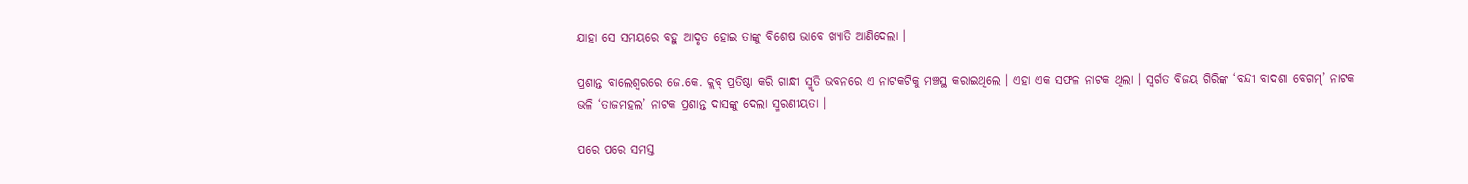ଯାହା ସେ ସମୟରେ ବହୁ ଆଦୃତ ହୋଇ ତାଙ୍କୁ ବିଶେଷ ଭାବେ ଖ୍ୟାତି ଆଣିଦେଲା ।

ପ୍ରଶାନ୍ତ ବାଲେଶ୍ୱରରେ ଜେ.କେ. କ୍ଲବ୍ ପ୍ରତିଷ୍ଠା କରି ଗାନ୍ଧୀ ସ୍ମୃତି ଭବନରେ ଏ ନାଟକଟିକୁ ମଞ୍ଚସ୍ଥ କରାଇଥିଲେ । ଏହା ଏକ ସଫଳ ନାଟକ ଥିଲା । ସ୍ୱର୍ଗତ ବିଜୟ ଗିରିଙ୍କ ‘ବନ୍ଦୀ ବାଦଶା ବେଗମ୍’ ନାଟକ ଭଳି ‘ତାଜମହଲ’ ନାଟକ ପ୍ରଶାନ୍ତ ଦାସଙ୍କୁ ଦେଲା ସ୍ମରଣୀୟତା ।

ପରେ ପରେ ସମସ୍ତ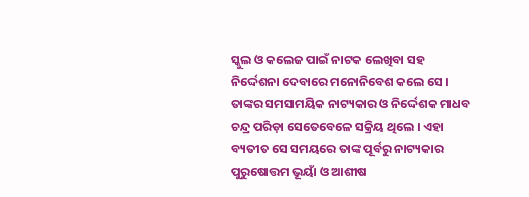ସ୍କୁଲ ଓ କଲେଜ ପାଇଁ ନାଟକ ଲେଖିବା ସହ ନିର୍ଦ୍ଦେଶନା ଦେବାରେ ମନୋନିବେଶ କଲେ ସେ । ତାଙ୍କର ସମସାମୟିକ ନାଟ୍ୟକାର ଓ ନିର୍ଦ୍ଦେଶକ ମାଧବ ଚନ୍ଦ୍ର ପରିଡ଼ା ସେତେବେଳେ ସକ୍ରିୟ ଥିଲେ । ଏହା ବ୍ୟତୀତ ସେ ସମୟରେ ତାଙ୍କ ପୂର୍ବରୁ ନାଟ୍ୟକାର ପୁରୁଷୋତ୍ତମ ଭୂୟାଁ ଓ ଆଶୀଷ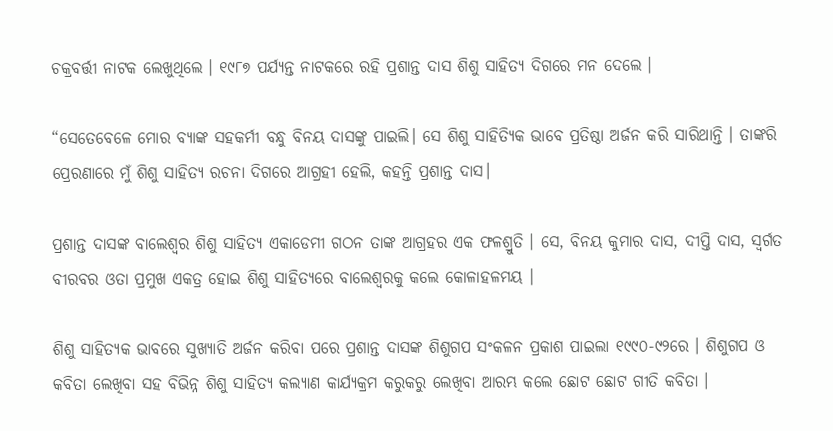ଚକ୍ରବର୍ତ୍ତୀ ନାଟକ ଲେଖୁଥିଲେ । ୧୯୮୭ ପର୍ଯ୍ୟନ୍ତ ନାଟକରେ ରହି ପ୍ରଶାନ୍ତ ଦାସ ଶିଶୁ ସାହିତ୍ୟ ଦିଗରେ ମନ ଦେଲେ ।

“ସେତେବେଳେ ମୋର ବ୍ୟାଙ୍କ ସହକର୍ମୀ ବନ୍ଧୁ ବିନୟ ଦାସଙ୍କୁ ପାଇଲି। ସେ ଶିଶୁ ସାହିତ୍ୟିକ ଭାବେ ପ୍ରତିଷ୍ଠା ଅର୍ଜନ କରି ସାରିଥାନ୍ତି । ତାଙ୍କରି ପ୍ରେରଣାରେ ମୁଁ ଶିଶୁ ସାହିତ୍ୟ ରଚନା ଦିଗରେ ଆଗ୍ରହୀ ହେଲି, କହନ୍ତି ପ୍ରଶାନ୍ତ ଦାସ।

ପ୍ରଶାନ୍ତ ଦାସଙ୍କ ବାଲେଶ୍ୱର ଶିଶୁ ସାହିତ୍ୟ ଏକାଡେମୀ ଗଠନ ତାଙ୍କ ଆଗ୍ରହର ଏକ ଫଳଶ୍ରୁତି । ସେ, ବିନୟ କୁମାର ଦାସ, ଦୀପ୍ତି ଦାସ, ସ୍ୱର୍ଗତ ବୀରବର ଓତା ପ୍ରମୁଖ ଏକତ୍ର ହୋଇ ଶିଶୁ ସାହିତ୍ୟରେ ବାଲେଶ୍ୱରକୁ କଲେ କୋଳାହଳମୟ ।

ଶିଶୁ ସାହିତ୍ୟକ ଭାବରେ ସୁଖ୍ୟାତି ଅର୍ଜନ କରିବା ପରେ ପ୍ରଶାନ୍ତ ଦାସଙ୍କ ଶିଶୁଗପ ସଂକଳନ ପ୍ରକାଶ ପାଇଲା ୧୯୯୦-୯୨ରେ । ଶିଶୁଗପ ଓ କବିତା ଲେଖିବା ସହ ବିଭିନ୍ନ ଶିଶୁ ସାହିତ୍ୟ କଲ୍ୟାଣ କାର୍ଯ୍ୟକ୍ରମ କରୁକରୁ ଲେଖିବା ଆରମ୍ଭ କଲେ ଛୋଟ ଛୋଟ ଗୀତି କବିତା ।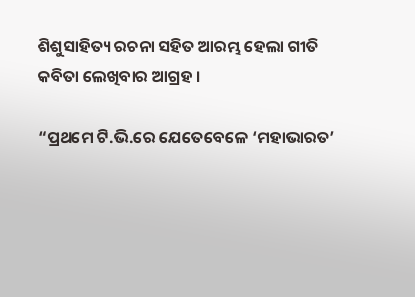ଶିଶୁସାହିତ୍ୟ ରଚନା ସହିତ ଆରମ୍ଭ ହେଲା ଗୀତି କବିତା ଲେଖିବାର ଆଗ୍ରହ ।

“ପ୍ରଥମେ ଟି.ଭି.ରେ ଯେତେବେଳେ ‘ମହାଭାରତ’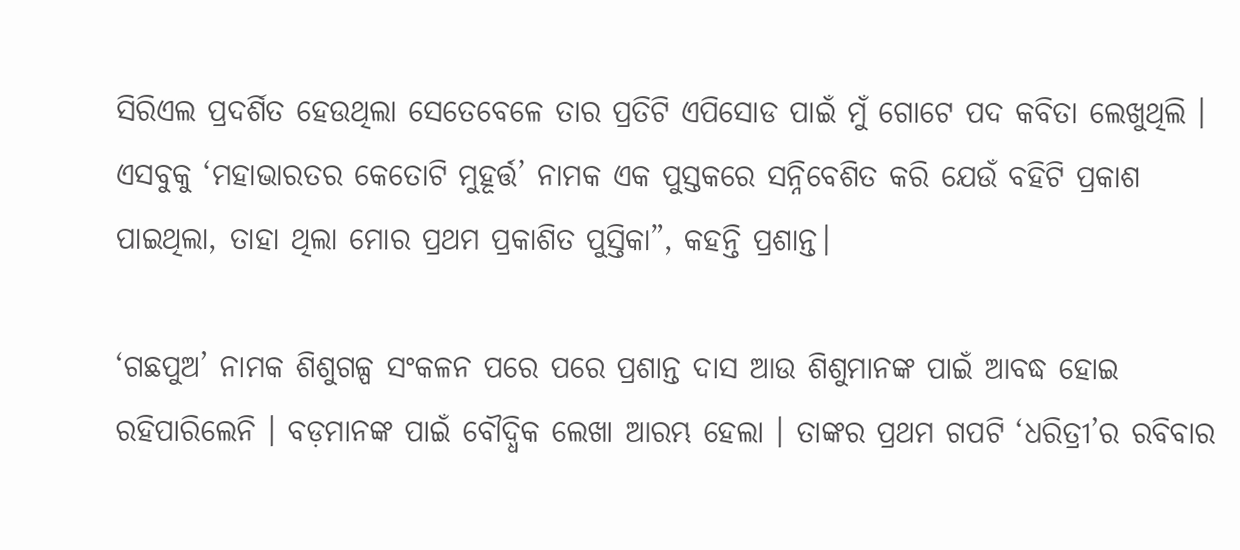ସିରିଏଲ ପ୍ରଦର୍ଶିତ ହେଉଥିଲା ସେତେବେଳେ ତାର ପ୍ରତିଟି ଏପିସୋଡ ପାଇଁ ମୁଁ ଗୋଟେ ପଦ କବିତା ଲେଖୁଥିଲି । ଏସବୁକୁ ‘ମହାଭାରତର କେତୋଟି ମୁହୂର୍ତ୍ତ’ ନାମକ ଏକ ପୁସ୍ତକରେ ସନ୍ନିବେଶିତ କରି ଯେଉଁ ବହିଟି ପ୍ରକାଶ ପାଇଥିଲା, ତାହା ଥିଲା ମୋର ପ୍ରଥମ ପ୍ରକାଶିତ ପୁସ୍ତିକା”, କହନ୍ତି ପ୍ରଶାନ୍ତ।

‘ଗଛପୁଅ’ ନାମକ ଶିଶୁଗଳ୍ପ ସଂକଳନ ପରେ ପରେ ପ୍ରଶାନ୍ତ ଦାସ ଆଉ ଶିଶୁମାନଙ୍କ ପାଇଁ ଆବଦ୍ଧ ହୋଇ ରହିପାରିଲେନି । ବଡ଼ମାନଙ୍କ ପାଇଁ ବୌଦ୍ଧିକ ଲେଖା ଆରମ୍ଭ ହେଲା । ତାଙ୍କର ପ୍ରଥମ ଗପଟି ‘ଧରିତ୍ରୀ’ର ରବିବାର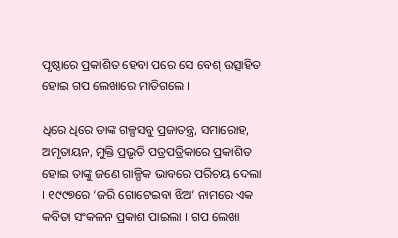ପୃଷ୍ଠାରେ ପ୍ରକାଶିତ ହେବା ପରେ ସେ ବେଶ୍ ଉତ୍ସାହିତ ହୋଇ ଗପ ଲେଖାରେ ମାତିଗଲେ ।

ଧିରେ ଧିରେ ତାଙ୍କ ଗଳ୍ପସବୁ ପ୍ରଜାତନ୍ତ୍ର, ସମାରୋହ, ଅମୃତାୟନ, ମୁକ୍ତି ପ୍ରଭୃତି ପତ୍ରପତ୍ରିକାରେ ପ୍ରକାଶିତ ହୋଇ ତାଙ୍କୁ ଜଣେ ଗାଳ୍ପିକ ଭାବରେ ପରିଚୟ ଦେଲା । ୧୯୯୭ରେ ‘ଜରି ଗୋଟେଇବା ଝିଅ’ ନାମରେ ଏକ କବିତା ସଂକଳନ ପ୍ରକାଶ ପାଇଲା । ଗପ ଲେଖା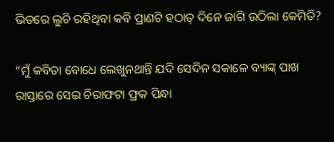ଭିତରେ ଲୁଚି ରହିଥିବା କବି ପ୍ରାଣଟି ହଠାତ୍ ଦିନେ ଜାଗି ଉଠିଲା କେମିତି?

“ମୁଁ କବିତା ବୋଧେ ଲେଖୁନଥାନ୍ତି ଯଦି ସେଦିନ ସକାଳେ ବ୍ୟାଙ୍କ୍ ପାଖ ରାସ୍ତାରେ ସେଇ ଚିରାଫଟା ଫ୍ରକ ପିନ୍ଧା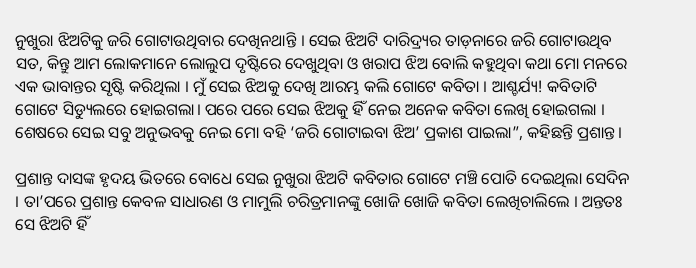ନୁଖୁରା ଝିଅଟିକୁ ଜରି ଗୋଟାଉଥିବାର ଦେଖିନଥାନ୍ତି । ସେଇ ଝିଅଟି ଦାରିଦ୍ର୍ୟର ତାଡ଼ନାରେ ଜରି ଗୋଟାଉଥିବ ସତ, କିନ୍ତୁ ଆମ ଲୋକମାନେ ଲୋଲୁପ ଦୃଷ୍ଟିରେ ଦେଖୁଥିବା ଓ ଖରାପ ଝିଅ ବୋଲି କହୁଥିବା କଥା ମୋ ମନରେ ଏକ ଭାବାନ୍ତର ସୃଷ୍ଟି କରିଥିଲା । ମୁଁ ସେଇ ଝିଅକୁ ଦେଖି ଆରମ୍ଭ କଲି ଗୋଟେ କବିତା । ଆଶ୍ଚର୍ଯ୍ୟ! କବିତାଟି ଗୋଟେ ସିଡ୍ୟୁଲରେ ହୋଇଗଲା। ପରେ ପରେ ସେଇ ଝିଅକୁ ହିଁ ନେଇ ଅନେକ କବିତା ଲେଖି ହୋଇଗଲା । ଶେଷରେ ସେଇ ସବୁ ଅନୁଭବକୁ ନେଇ ମୋ ବହି ‘ଜରି ଗୋଟାଇବା ଝିଅ’ ପ୍ରକାଶ ପାଇଲା”, କହିଛନ୍ତି ପ୍ରଶାନ୍ତ।

ପ୍ରଶାନ୍ତ ଦାସଙ୍କ ହୃଦୟ ଭିତରେ ବୋଧେ ସେଇ ନୁଖୁରା ଝିଅଟି କବିତାର ଗୋଟେ ମଞ୍ଚି ପୋତି ଦେଇଥିଲା ସେଦିନ । ତା’ପରେ ପ୍ରଶାନ୍ତ କେବଳ ସାଧାରଣ ଓ ମାମୁଲି ଚରିତ୍ରମାନଙ୍କୁ ଖୋଜି ଖୋଜି କବିତା ଲେଖିଚାଲିଲେ । ଅନ୍ତତଃ ସେ ଝିଅଟି ହିଁ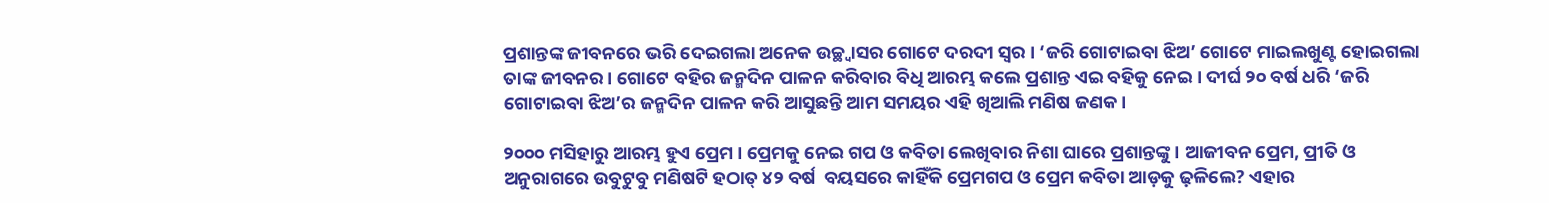ପ୍ରଶାନ୍ତଙ୍କ ଜୀବନରେ ଭରି ଦେଇଗଲା ଅନେକ ଉଚ୍ଛ୍ୱାସର ଗୋଟେ ଦରଦୀ ସ୍ୱର । ‘ଜରି ଗୋଟାଇବା ଝିଅ’ ଗୋଟେ ମାଇଲଖୁଣ୍ଟ ହୋଇଗଲା ତାଙ୍କ ଜୀବନର। ଗୋଟେ ବହିର ଜନ୍ମଦିନ ପାଳନ କରିବାର ବିଧି ଆରମ୍ଭ କଲେ ପ୍ରଶାନ୍ତ ଏଇ ବହିକୁ ନେଇ । ଦୀର୍ଘ ୨୦ ବର୍ଷ ଧରି ‘ଜରି ଗୋଟାଇବା ଝିଅ’ର ଜନ୍ମଦିନ ପାଳନ କରି ଆସୁଛନ୍ତି ଆମ ସମୟର ଏହି ଖିଆଲି ମଣିଷ ଜଣକ।

୨୦୦୦ ମସିହାରୁ ଆରମ୍ଭ ହୁଏ ପ୍ରେମ । ପ୍ରେମକୁ ନେଇ ଗପ ଓ କବିତା ଲେଖିବାର ନିଶା ଘାରେ ପ୍ରଶାନ୍ତଙ୍କୁ । ଆଜୀବନ ପ୍ରେମ, ପ୍ରୀତି ଓ ଅନୁରାଗରେ ଉବୁଟୁବୁ ମଣିଷଟି ହଠାତ୍ ୪୨ ବର୍ଷ  ବୟସରେ କାହିଁକି ପ୍ରେମଗପ ଓ ପ୍ରେମ କବିତା ଆଡ଼କୁ ଢ଼ଳିଲେ? ଏହାର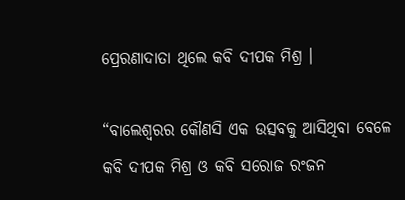ପ୍ରେରଣାଦାତା ଥିଲେ କବି ଦୀପକ ମିଶ୍ର ।

“ବାଲେଶ୍ୱରର କୌଣସି ଏକ ଉତ୍ସବକୁ ଆସିଥିବା ବେଳେ କବି ଦୀପକ ମିଶ୍ର ଓ କବି ସରୋଜ ରଂଜନ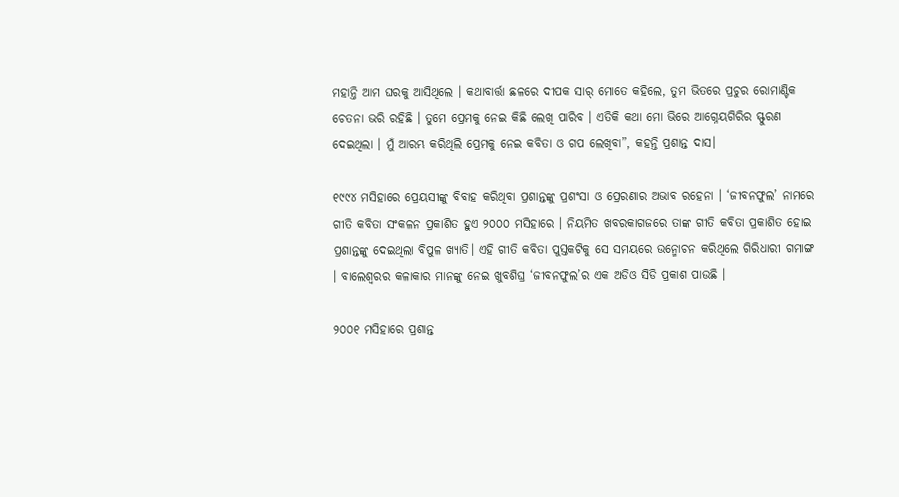ମହାନ୍ତି ଆମ ଘରକୁ ଆସିଥିଲେ । କଥାବାର୍ତ୍ତା ଛଳରେ ଦୀପକ ସାର୍ ମୋତେ କହିଲେ, ତୁମ ଭିତରେ ପ୍ରଚୁର ରୋମାଣ୍ଟିକ ଚେତନା ଭରି ରହିଛି । ତୁମେ ପ୍ରେମକୁ ନେଇ କିଛି ଲେଖି ପାରିବ । ଏତିକି କଥା ମୋ ଭିରେ ଆଗ୍ନେୟଗିରିର ସ୍ଫୁରଣ ଦେଇଥିଲା । ମୁଁ ଆରମ୍ଭ କରିଥିଲି ପ୍ରେମକୁ ନେଇ କବିତା ଓ ଗପ ଲେଖିବା”, କହନ୍ତି ପ୍ରଶାନ୍ତ ଦାସ।

୧୯୯୪ ମସିହାରେ ପ୍ରେୟସୀଙ୍କୁ ବିବାହ କରିଥିବା ପ୍ରଶାନ୍ତଙ୍କୁ ପ୍ରଶଂସା ଓ ପ୍ରେରଣାର ଅଭାବ ରହେନା । ‘ଜୀବନଫୁଲ’ ନାମରେ ଗୀତି କବିତା ସଂକଳନ ପ୍ରକାଶିତ ହୁଏ ୨୦୦୦ ମସିହାରେ । ନିୟମିତ ଖବରକାଗଜରେ ତାଙ୍କ ଗୀତି କବିତା ପ୍ରକାଶିତ ହୋଇ ପ୍ରଶାନ୍ତଙ୍କୁ ଦେଇଥିଲା ବିପୁଳ ଖ୍ୟାତି। ଏହି ଗୀତି କବିତା ପୁସ୍ତକଟିକୁ ସେ ସମୟରେ ଉନ୍ମୋଚନ କରିଥିଲେ ଗିରିଧାରୀ ଗମାଙ୍ଗ । ବାଲେଶ୍ୱରର କଳାକାର ମାନଙ୍କୁ ନେଇ ଖୁବଶିଘ୍ର ‘ଜୀବନଫୁଲ’ର ଏକ ଅଡିଓ ସିଡି ପ୍ରକାଶ ପାଉଛି ।

୨୦୦୧ ମସିହାରେ ପ୍ରଶାନ୍ତ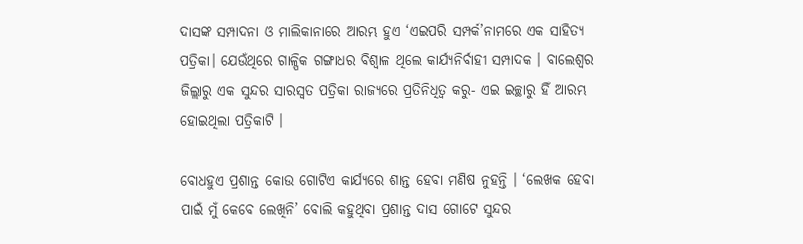ଦାସଙ୍କ ସମ୍ପାଦନା ଓ ମାଲିକାନାରେ ଆରମ୍ଭ ହୁଏ ‘ଏଇପରି ସମ୍ପର୍କ’ନାମରେ ଏକ ସାହିତ୍ୟ ପତ୍ରିକା। ଯେଉଁଥିରେ ଗାଳ୍ପିକ ଗଙ୍ଗାଧର ବିଶ୍ୱାଳ ଥିଲେ କାର୍ଯ୍ୟନିର୍ବାହୀ ସମ୍ପାଦକ । ବାଲେଶ୍ୱର ଜିଲ୍ଲାରୁ ଏକ ସୁନ୍ଦର ସାରସ୍ୱତ ପତ୍ରିକା ରାଜ୍ୟରେ ପ୍ରତିନିଧିତ୍ୱ କରୁ- ଏଇ ଇଚ୍ଛାରୁ ହିଁ ଆରମ୍ଭ ହୋଇଥିଲା ପତ୍ରିକାଟି ।

ବୋଧହୁଏ ପ୍ରଶାନ୍ତ କୋଉ ଗୋଟିଏ କାର୍ଯ୍ୟରେ ଶାନ୍ତ ହେବା ମଣିଷ ନୁହନ୍ତି । ‘ଲେଖକ ହେବା ପାଇଁ ମୁଁ କେବେ ଲେଖିନି’ ବୋଲି କହୁଥିବା ପ୍ରଶାନ୍ତ ଦାସ ଗୋଟେ ସୁନ୍ଦର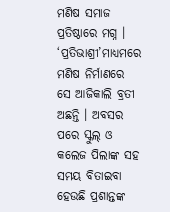ମଣିଷ ସମାଜ ପ୍ରତିଷ୍ଠାରେ ମଗ୍ନ । ‘ପ୍ରତିଭାଶ୍ରୀ’ମାଧ୍ୟମରେ ମଣିଷ ନିର୍ମାଣରେ ସେ ଆଜିକାଲି ବ୍ରତୀ ଅଛନ୍ତି । ଅବସର ପରେ ସ୍କୁଲ୍ ଓ କଲେଜ ପିଲାଙ୍କ ସହ ସମୟ ବିତାଇବା ହେଉଛି ପ୍ରଶାନ୍ତଙ୍କ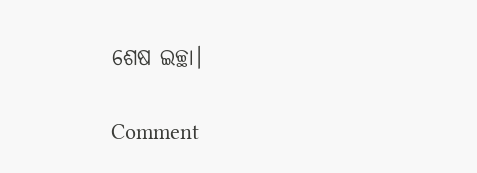ଶେଷ ଇଚ୍ଛା।

Comment